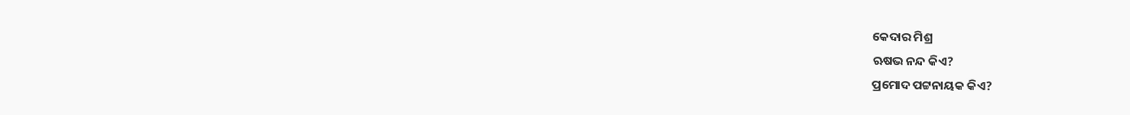କେଦାର ମିଶ୍ର
ଋଷଭ ନନ୍ଦ କିଏ?
ପ୍ରମୋଦ ପଟ୍ଟନାୟକ କିଏ?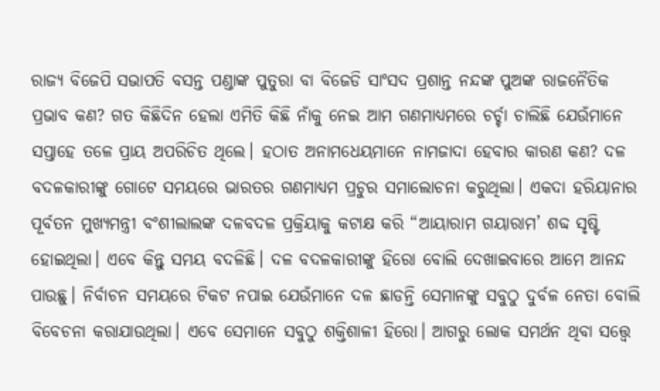ରାଜ୍ୟ ବିଜେପି ସଭାପତି ବସନ୍ତ ପଣ୍ଡାଙ୍କ ପୁତୁରା ବା ବିଜେଡି ସାଂସଦ ପ୍ରଶାନ୍ତ ନନ୍ଦଙ୍କ ପୁଅଙ୍କ ରାଜନୈତିକ ପ୍ରଭାବ କଣ? ଗତ କିଛିଦିନ ହେଲା ଏମିତି କିଛି ନାଁକୁ ନେଇ ଆମ ଗଣମାଧ୍ୟମରେ ଚର୍ଚ୍ଚା ଚାଲିଛି ଯେଉଁମାନେ ସପ୍ତାହେ ତଳେ ପ୍ରାୟ ଅପରିଚିତ ଥିଲେ। ହଠାତ ଅନାମଧେୟମାନେ ନାମଜାଦା ହେବାର କାରଣ କଣ? ଦଳ ବଦଳକାରୀଙ୍କୁ ଗୋଟେ ସମୟରେ ଭାରତର ଗଣମାଧ୍ୟମ ପ୍ରଚୁର ସମାଲୋଚନା କରୁଥିଲା। ଏକଦା ହରିୟାନାର ପୂର୍ବତନ ମୁଖ୍ୟମନ୍ତ୍ରୀ ବଂଶୀଲାଲଙ୍କ ଦଳବଦଳ ପ୍ରକ୍ରିୟାକୁ କଟାକ୍ଷ କରି “ଆୟାରାମ ଗୟାରାମ’ ଶବ୍ଦ ସୃଷ୍ଟି ହୋଇଥିଲା। ଏବେ କିନ୍ତୁ ସମୟ ବଦଳିଛି। ଦଳ ବଦଳକାରୀଙ୍କୁ ହିରୋ ବୋଲି ଦେଖାଇବାରେ ଆମେ ଆନନ୍ଦ ପାଉଛୁ। ନିର୍ବାଚନ ସମୟରେ ଟିକଟ ନପାଇ ଯେଉଁମାନେ ଦଳ ଛାଡନ୍ତି ସେମାନଙ୍କୁ ସବୁଠୁ ଦୁର୍ବଳ ନେତା ବୋଲି ବିବେଚନା କରାଯାଉଥିଲା। ଏବେ ସେମାନେ ସବୁଠୁ ଶକ୍ତିଶାଳୀ ହିରୋ। ଆଗରୁ ଲୋକ ସମର୍ଥନ ଥିବା ସତ୍ତ୍ୱେ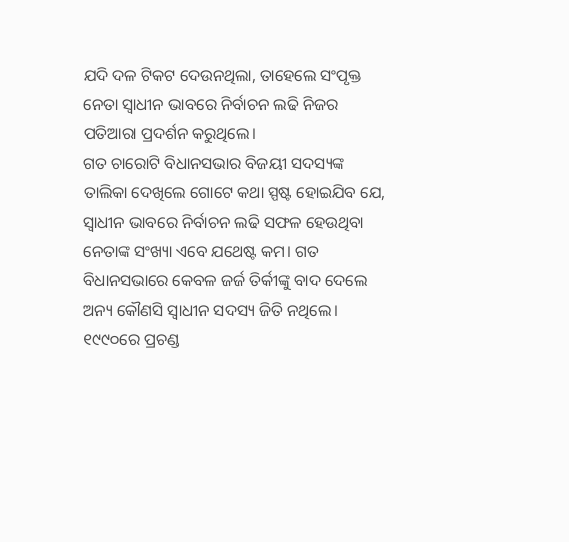ଯଦି ଦଳ ଟିକଟ ଦେଉନଥିଲା, ତାହେଲେ ସଂପୃକ୍ତ ନେତା ସ୍ଵାଧୀନ ଭାବରେ ନିର୍ବାଚନ ଲଢି ନିଜର ପତିଆରା ପ୍ରଦର୍ଶନ କରୁଥିଲେ।
ଗତ ଚାରୋଟି ବିଧାନସଭାର ବିଜୟୀ ସଦସ୍ୟଙ୍କ ତାଲିକା ଦେଖିଲେ ଗୋଟେ କଥା ସ୍ପଷ୍ଟ ହୋଇଯିବ ଯେ, ସ୍ଵାଧୀନ ଭାବରେ ନିର୍ବାଚନ ଲଢି ସଫଳ ହେଉଥିବା ନେତାଙ୍କ ସଂଖ୍ୟା ଏବେ ଯଥେଷ୍ଟ କମ। ଗତ ବିଧାନସଭାରେ କେବଳ ଜର୍ଜ ତିର୍କୀଙ୍କୁ ବାଦ ଦେଲେ ଅନ୍ୟ କୌଣସି ସ୍ଵାଧୀନ ସଦସ୍ୟ ଜିତି ନଥିଲେ। ୧୯୯୦ରେ ପ୍ରଚଣ୍ଡ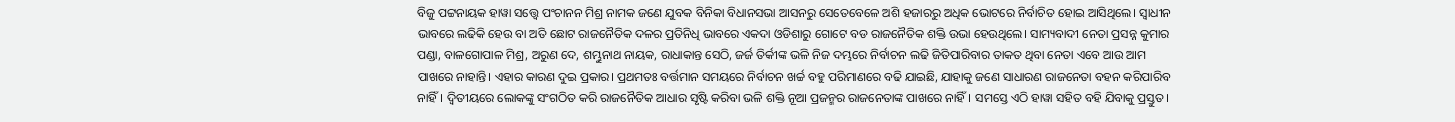ବିଜୁ ପଟ୍ଟନାୟକ ହାୱା ସତ୍ତ୍ୱେ ପଂଚାନନ ମିଶ୍ର ନାମକ ଜଣେ ଯୁବକ ବିନିକା ବିଧାନସଭା ଆସନରୁ ସେତେବେଳେ ଅଶି ହଜାରରୁ ଅଧିକ ଭୋଟରେ ନିର୍ବାଚିତ ହୋଇ ଆସିଥିଲେ। ସ୍ଵାଧୀନ ଭାବରେ ଲଢିକି ହେଉ ବା ଅତି ଛୋଟ ରାଜନୈତିକ ଦଳର ପ୍ରତିନିଧି ଭାବରେ ଏକଦା ଓଡିଶାରୁ ଗୋଟେ ବଡ ରାଜନୈତିକ ଶକ୍ତି ଉଭା ହେଉଥିଲେ। ସାମ୍ୟବାଦୀ ନେତା ପ୍ରସନ୍ନ କୁମାର ପଣ୍ଡା, ବାଳଗୋପାଳ ମିଶ୍ର, ଅରୁଣ ଦେ, ଶମ୍ଭୁନାଥ ନାୟକ, ରାଧାକାନ୍ତ ସେଠି, ଜର୍ଜ ତିର୍କୀଙ୍କ ଭଳି ନିଜ ଦମ୍ଭରେ ନିର୍ବାଚନ ଲଢି ଜିତିପାରିବାର ତାକତ ଥିବା ନେତା ଏବେ ଆଉ ଆମ ପାଖରେ ନାହାନ୍ତି। ଏହାର କାରଣ ଦୁଇ ପ୍ରକାର। ପ୍ରଥମତଃ ବର୍ତ୍ତମାନ ସମୟରେ ନିର୍ବାଚନ ଖର୍ଚ୍ଚ ବହୁ ପରିମାଣରେ ବଢି ଯାଇଛି, ଯାହାକୁ ଜଣେ ସାଧାରଣ ରାଜନେତା ବହନ କରିପାରିବ ନାହିଁ। ଦ୍ବିତୀୟରେ ଲୋକଙ୍କୁ ସଂଗଠିତ କରି ରାଜନୈତିକ ଆଧାର ସୃଷ୍ଟି କରିବା ଭଳି ଶକ୍ତି ନୂଆ ପ୍ରଜନ୍ମର ରାଜନେତାଙ୍କ ପାଖରେ ନାହିଁ। ସମସ୍ତେ ଏଠି ହାୱା ସହିତ ବହି ଯିବାକୁ ପ୍ରସ୍ତୁତ।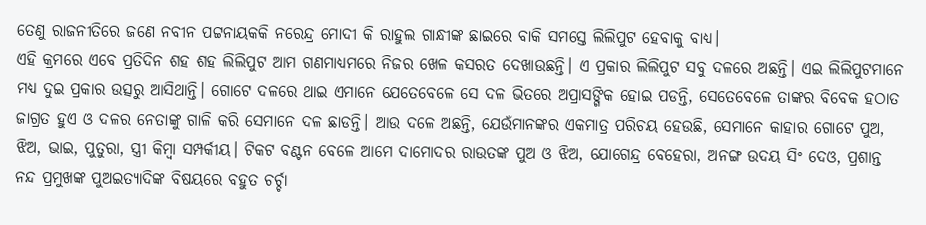ତେଣୁ ରାଜନୀତିରେ ଜଣେ ନବୀନ ପଟ୍ଟନାୟକକି ନରେନ୍ଦ୍ର ମୋଦୀ କି ରାହୁଲ ଗାନ୍ଧୀଙ୍କ ଛାଇରେ ବାକି ସମସ୍ତେ ଲିଲିପୁଟ ହେବାକୁ ବାଧ୍ୟ।
ଏହି କ୍ରମରେ ଏବେ ପ୍ରତିଦିନ ଶହ ଶହ ଲିଲିପୁଟ ଆମ ଗଣମାଧ୍ୟମରେ ନିଜର ଖେଳ କସରତ ଦେଖାଉଛନ୍ତି। ଏ ପ୍ରକାର ଲିଲିପୁଟ ସବୁ ଦଳରେ ଅଛନ୍ତି। ଏଇ ଲିଲିପୁଟମାନେ ମଧ୍ୟ ଦୁଇ ପ୍ରକାର ଉତ୍ସରୁ ଆସିଥାନ୍ତି। ଗୋଟେ ଦଳରେ ଥାଇ ଏମାନେ ଯେତେବେଳେ ସେ ଦଳ ଭିତରେ ଅପ୍ରାସଙ୍ଗିକ ହୋଇ ପଡନ୍ତି, ସେତେବେଳେ ତାଙ୍କର ବିବେକ ହଠାତ ଜାଗ୍ରତ ହୁଏ ଓ ଦଳର ନେତାଙ୍କୁ ଗାଳି କରି ସେମାନେ ଦଳ ଛାଡନ୍ତି। ଆଉ ଦଳେ ଅଛନ୍ତି, ଯେଉଁମାନଙ୍କର ଏକମାତ୍ର ପରିଚୟ ହେଉଛି, ସେମାନେ କାହାର ଗୋଟେ ପୁଅ, ଝିଅ, ଭାଇ, ପୁତୁରା, ସ୍ତ୍ରୀ କିମ୍ବା ସମ୍ପର୍କୀୟ। ଟିକଟ ବଣ୍ଟନ ବେଳେ ଆମେ ଦାମୋଦର ରାଉତଙ୍କ ପୁଅ ଓ ଝିଅ, ଯୋଗେନ୍ଦ୍ର ବେହେରା, ଅନଙ୍ଗ ଉଦୟ ସିଂ ଦେଓ, ପ୍ରଶାନ୍ତ ନନ୍ଦ ପ୍ରମୁଖଙ୍କ ପୁଅଇତ୍ୟାଦିଙ୍କ ବିଷୟରେ ବହୁତ ଚର୍ଚ୍ଚା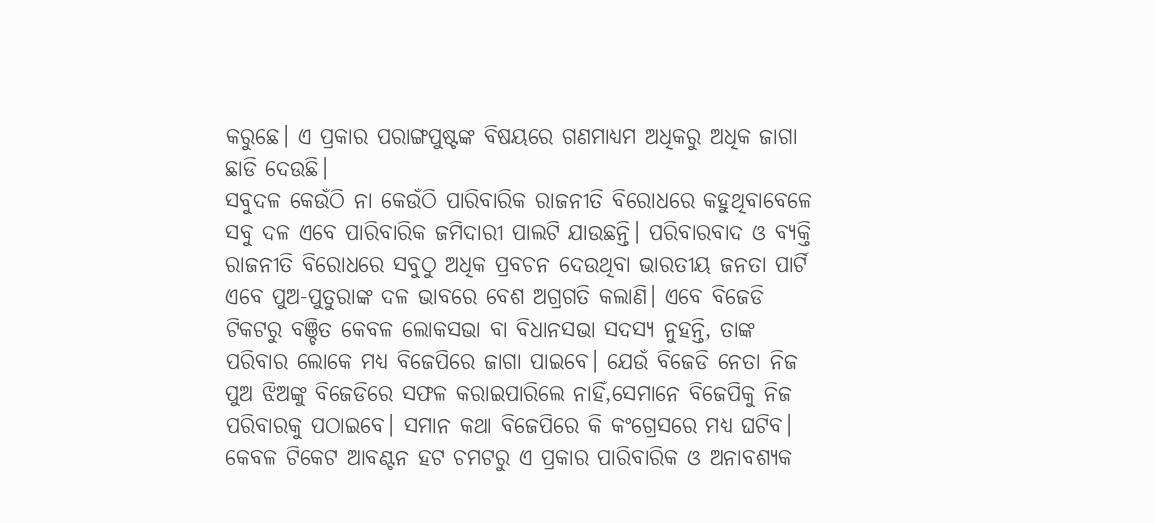କରୁଛେ। ଏ ପ୍ରକାର ପରାଙ୍ଗପୁଷ୍ଟଙ୍କ ବିଷୟରେ ଗଣମାଧ୍ୟମ ଅଧିକରୁ ଅଧିକ ଜାଗା ଛାଡି ଦେଉଛି।
ସବୁଦଳ କେଉଁଠି ନା କେଉଁଠି ପାରିବାରିକ ରାଜନୀତି ବିରୋଧରେ କହୁଥିବାବେଳେ ସବୁ ଦଳ ଏବେ ପାରିବାରିକ ଜମିଦାରୀ ପାଲଟି ଯାଉଛନ୍ତି। ପରିବାରବାଦ ଓ ବ୍ୟକ୍ତି ରାଜନୀତି ବିରୋଧରେ ସବୁଠୁ ଅଧିକ ପ୍ରବଚନ ଦେଉଥିବା ଭାରତୀୟ ଜନତା ପାର୍ଟି ଏବେ ପୁଅ-ପୁତୁରାଙ୍କ ଦଳ ଭାବରେ ବେଶ ଅଗ୍ରଗତି କଲାଣି। ଏବେ ବିଜେଡି ଟିକଟରୁ ବଞ୍ଚିତ କେବଳ ଲୋକସଭା ବା ବିଧାନସଭା ସଦସ୍ୟ ନୁହନ୍ତି, ତାଙ୍କ ପରିବାର ଲୋକେ ମଧ୍ୟ ବିଜେପିରେ ଜାଗା ପାଇବେ। ଯେଉଁ ବିଜେଡି ନେତା ନିଜ ପୁଅ ଝିଅଙ୍କୁ ବିଜେଡିରେ ସଫଳ କରାଇପାରିଲେ ନାହିଁ,ସେମାନେ ବିଜେପିକୁ ନିଜ ପରିବାରକୁ ପଠାଇବେ। ସମାନ କଥା ବିଜେପିରେ କି କଂଗ୍ରେସରେ ମଧ୍ୟ ଘଟିବ। କେବଳ ଟିକେଟ ଆବଣ୍ଟନ ହଟ ଚମଟରୁ ଏ ପ୍ରକାର ପାରିବାରିକ ଓ ଅନାବଶ୍ୟକ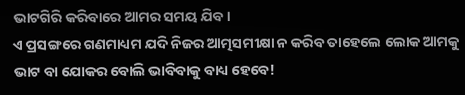ଭାଟଗିରି କରିବାରେ ଆମର ସମୟ ଯିବ।
ଏ ପ୍ରସଙ୍ଗରେ ଗଣମାଧ୍ୟମ ଯଦି ନିଜର ଆତ୍ମସମୀକ୍ଷା ନ କରିବ ତାହେଲେ ଲୋକ ଆମକୁ ଭାଟ ବା ଯୋକର ବୋଲି ଭାବିବାକୁ ବାଧ୍ୟ ହେବେ!